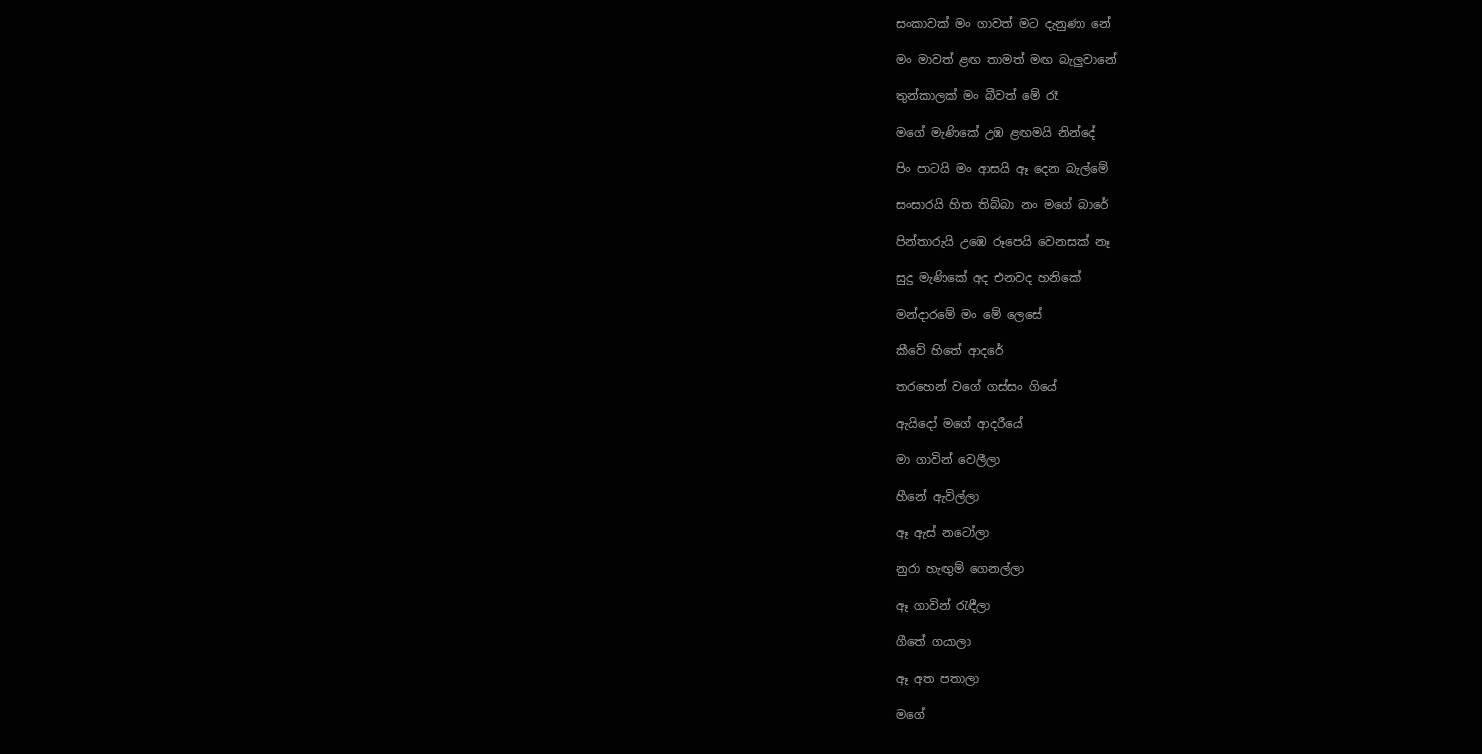සංකාවක් මං ගාවත් මට දැනුණා නේ

මං මාවත් ළඟ තාමත් මඟ බැලුවානේ

තුන්කාලක් මං බීවත් මේ රෑ

මගේ මැණිකේ උඹ ළඟමයි නින්දේ

පිං පාටයි මං ආසයි ඈ දෙන බැල්මේ

සංසාරයි හිත තිබ්බා නං මගේ බාරේ

පින්තාරුයි උඹෙ රූපෙයි වෙනසක් නෑ

සුදු මැණිකේ අද එනවද හනිකේ

මන්දාරමේ මං මේ ලෙසේ

කීවේ හිතේ ආදරේ

තරහෙන් වගේ ගස්සං ගියේ

ඇයිදෝ මගේ ආදරීයේ

මා ගාවින් වෙලීලා

හීනේ ඇවිල්ලා

ඈ ඇස් නටෝලා

නුරා හැඟුම් ගෙනල්ලා

ඈ ගාවින් රැඳීලා

ගීතේ ගයාලා

ඈ අත පතාලා

මගේ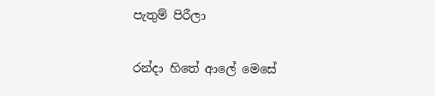පැතුම් පිරීලා

රන්දා හිතේ ආලේ මෙසේ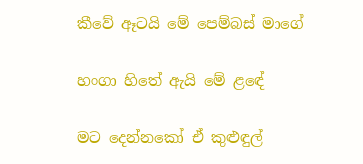කීවේ ඈටයි මේ පෙම්බස් මාගේ

හංගා හිතේ ඇයි මේ ළඳේ

මට දෙන්නකෝ ඒ කුළුඳුල්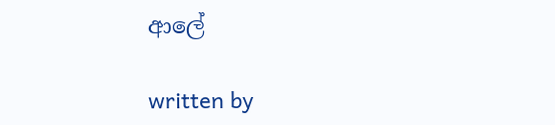ආලේ

written by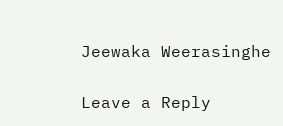Jeewaka Weerasinghe

Leave a Reply